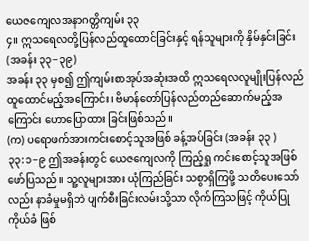ယေဇကျေလအနာဂတ္တိကျမ်း ၃၃
၄။ ဣသရေလတို့ပြန်လည်ထူထောင်ခြင်းနှင့် ရန်သူများကို နှိမ်နှင်းခြင်း (အခန်း ၃၃−၃၉)
အခန်း ၃၃ မှစ၍ ဤကျမ်းစာအုပ်အဆုံးအထိ ဣသရေလလူမျိုးပြန်လည်ထူထောင်မည့်အကြောင်း၊ ဗိမာန်တော်ပြန်လည်တည်ဆောက်မည့်အကြောင်း ဟောပြောထား ခြင်းဖြစ်သည်။
(က) ပရောဖက်အားကင်းစောင့်သူအဖြစ် ခန့်အပ်ခြင်း (အခန်း ၃၃ )
၃၃:၁−၉ ဤအခန်းတွင် ယေဇကျေလကို ကြည့်ရှု ကင်းစောင့်သူအဖြစ် ဖော်ပြသည်။ သူ့လူများအား ယုံကြည်ခြင်း သစွာရှိကြဖို့ သတိပေးသော်လည်း နာခံမှုမရှိဘဲ ပျက်စီးခြင်းလမ်းသို့သာ လိုက်ကြသဖြင့် ကိုယ်ပြုကိုယ်ခံ ဖြစ်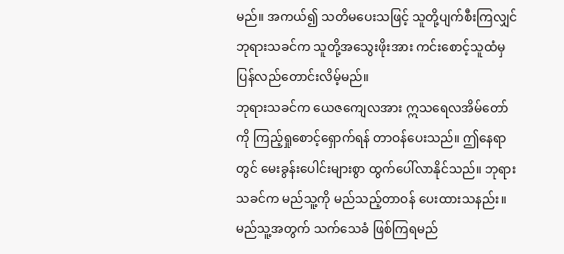မည်။ အကယ်၍ သတိမပေးသဖြင့် သူတို့ပျက်စီးကြလျှင် ဘုရားသခင်က သူတို့အသွေးဖိုးအား ကင်းစောင့်သူထံမှ ပြန်လည်တောင်းလိမ့်မည်။
ဘုရားသခင်က ယေဇကျေလအား ဣသရေလအိမ်တော်ကို ကြည့်ရှုစောင့်ရှောက်ရန် တာဝန်ပေးသည်။ ဤနေရာတွင် မေးခွန်းပေါင်းများစွာ ထွက်ပေါ်လာနိုင်သည်။ ဘုရားသခင်က မည်သူ့ကို မည်သည့်တာဝန် ပေးထားသနည်း။ မည်သူ့အတွက် သက်သေခံ ဖြစ်ကြရမည်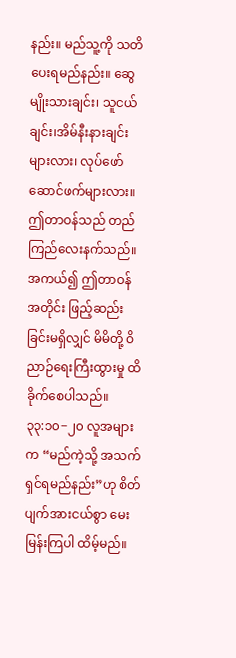နည်း။ မည်သူ့ကို သတိပေးရမည်နည်း။ ဆွေမျိုးသားချင်း၊ သူငယ်ချင်း၊အိမ်နီးနားချင်းများလား၊ လုပ်ဖော်ဆောင်ဖက်များလား။ ဤတာဝန်သည် တည်ကြည်လေးနက်သည်။ အကယ်၍ ဤတာဝန်အတိုင်း ဖြည့်ဆည်းခြင်းမရှိလျှင် မိမိတို့ ဝိညာဉ်ရေးကြီးထွားမှု ထိခိုက်စေပါသည်။
၃၃:၁၀−၂၀ လူအများက “မည်ကဲ့သို့ အသက်ရှင်ရမည်နည်း”ဟု စိတ်ပျက်အားငယ်စွာ မေးမြန်းကြပါ ထိမ့်မည်။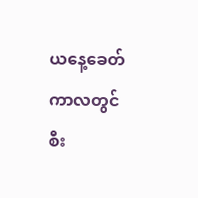ယနေ့ခေတ်ကာလတွင် စီး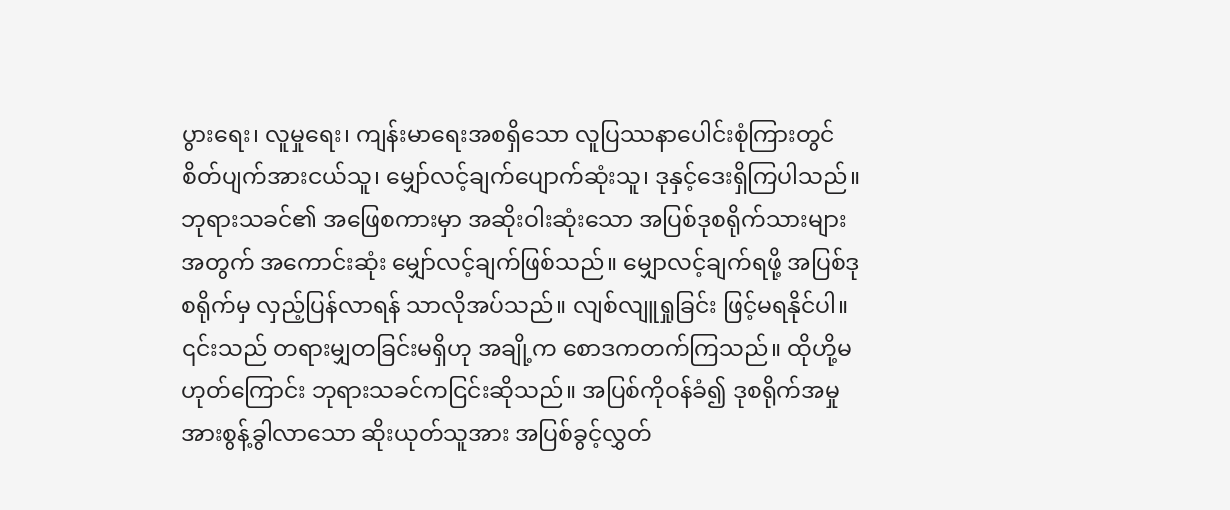ပွားရေး၊ လူမှုရေး၊ ကျန်းမာရေးအစရှိသော လူပြဿနာပေါင်းစုံကြားတွင် စိတ်ပျက်အားငယ်သူ၊ မျှော်လင့်ချက်ပျောက်ဆုံးသူ၊ ဒုနှင့်ဒေးရှိကြပါသည်။ ဘုရားသခင်၏ အဖြေစကားမှာ အဆိုးဝါးဆုံးသော အပြစ်ဒုစရိုက်သားများအတွက် အကောင်းဆုံး မျှော်လင့်ချက်ဖြစ်သည်။ မျှောလင့်ချက်ရဖို့ အပြစ်ဒုစရိုက်မှ လှည့်ပြန်လာရန် သာလိုအပ်သည်။ လျစ်လျူရှုခြင်း ဖြင့်မရနိုင်ပါ။ ၎င်းသည် တရားမျှတခြင်းမရှိဟု အချို့က စောဒကတက်ကြသည်။ ထိုဟို့မဟုတ်ကြောင်း ဘုရားသခင်ကငြင်းဆိုသည်။ အပြစ်ကိုဝန်ခံ၍ ဒုစရိုက်အမှုအားစွန့်ခွါလာသော ဆိုးယုတ်သူအား အပြစ်ခွင့်လွှတ်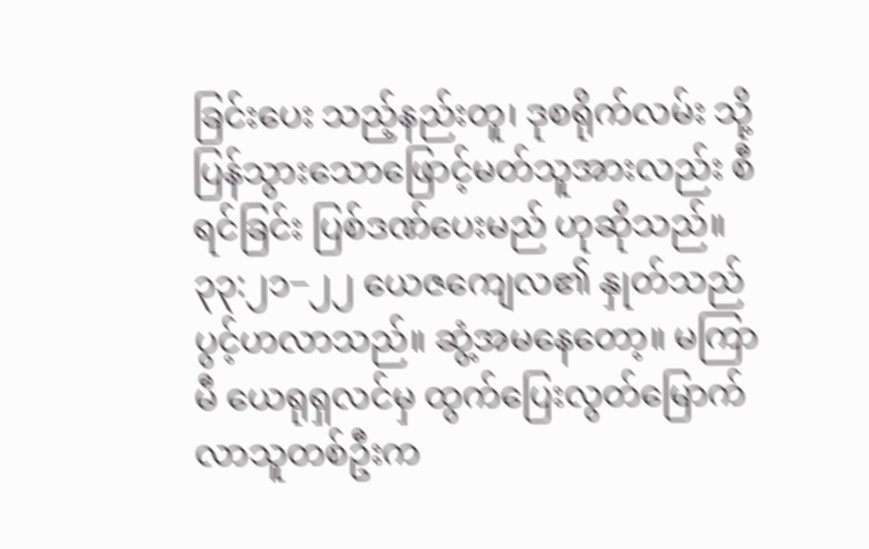ခြင်းပေး သည့်နည်းတူ၊ ဒုစရိုက်လမ်း သို့ပြန်သွားသောဖြောင့်မတ်သူအားလည်း စီရင်ခြင်း ပြစ်ဒဏ်ပေးမည် ဟုဆိုသည်။
၃၃:၂၁−၂၂ ယေဇကျေလ၏ နှုတ်သည်ပွင့်ဟလာသည်။ ဆွံ့အမနေတော့။ မကြာမီ ယေရုရှလင်မှ ထွက်ပြေးလွတ်မြောက်လာသူတစ်ဦးက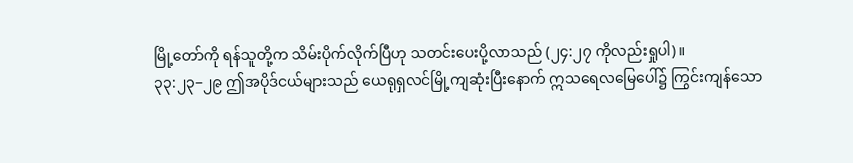မြို့တော်ကို ရန်သူတို့က သိမ်းပိုက်လိုက်ပြီဟု သတင်းပေးပို့လာသည် (၂၄:၂၇ ကိုလည်းရှုပါ)။
၃၃:၂၃−၂၉ ဤအပိုဒ်ငယ်များသည် ယေရုရှလင်မြို့ကျဆုံးပြီးနောက် ဣသရေလမြေပေါ်၌ ကြွင်းကျန်သော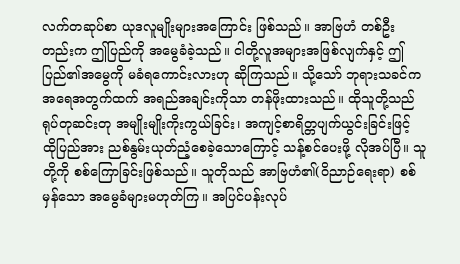လက်တဆုပ်စာ ယုဒလူမျိုးများအကြောင်း ဖြစ်သည်။ အာဗြဟံ တစ်ဦးတည်းက ဤပြည်ကို အမွေခံခဲ့သည်။ ငါတို့လူအများအဖြစ်လျက်နှင့် ဤပြည်၏အမွေကို မခံရကောင်းလားဟု ဆိုကြသည်။ သို့သော် ဘုရားသခင်က အရေအတွက်ထက် အရည်အချင်းကိုသာ တန်ဖိုးထားသည်။ ထိုသူတို့သည် ရုပ်တုဆင်းတု အမျိုးမျိုးကိုးကွယ်ခြင်း၊ အကျင့်စာရိတ္တပျက်ယွင်းခြင်းဖြင့် ထိုပြည်အား ညစ်နွမ်းယုတ်ညံ့စေခဲ့သောကြောင့် သန့်စင်ပေးဖို့ လိုအပ်ပြီ။ သူတို့ကို စစ်ကြောခြင်းဖြစ်သည်။ သူတိုသည် အာဗြဟံ၏(ဝိညာဉ်ရေးရာ) စစ်မှန်သော အမွေခံများမဟုတ်ကြ။ အပြင်ပန်းလုပ်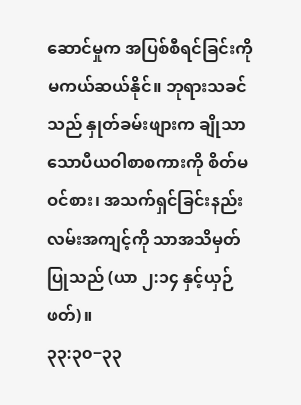ဆောင်မှုက အပြစ်စီရင်ခြင်းကို မကယ်ဆယ်နိုင်။ ဘုရားသခင်သည် နှုတ်ခမ်းဖျားက ချိုသာသောပီယဝါစာစကားကို စိတ်မဝင်စား၊ အသက်ရှင်ခြင်းနည်းလမ်းအကျင့်ကို သာအသိမှတ်ပြုသည် (ယာ ၂:၁၄ နှင့်ယှဉ်ဖတ်)။
၃၃:၃၀−၃၃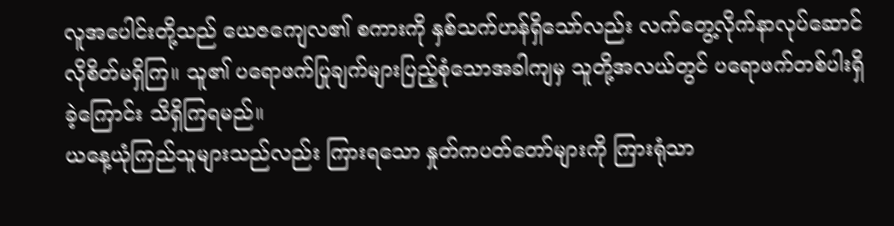လူအပေါင်းတို့သည် ယေဇကျေလ၏ စကားကို နှစ်သက်ဟန်ရှိသော်လည်း လက်တွေ့လိုက်နာလုပ်ဆောင်လိုစိတ်မရှိကြ။ သူ၏ ပရောဖက်ပြုချက်များပြည့်စုံသောအခါကျမှ သူတို့အလယ်တွင် ပရောဖက်တစ်ပါးရှိခဲ့ကြောင်း သိရှိကြရမည်။
ယနေ့ယုံကြည်သူများသည်လည်း ကြားရသော နှုတ်ကပတ်တော်များကို ကြားရုံသာ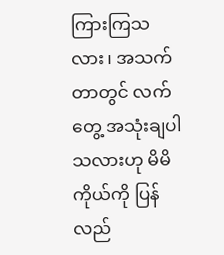ကြားကြသလား၊ အသက်တာတွင် လက်တွေ့ အသုံးချပါသလားဟု မိမိကိုယ်ကို ပြန်လည်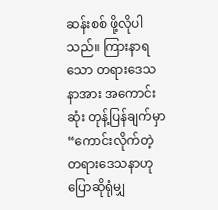ဆန်းစစ် ဖို့လိုပါသည်။ ကြားနာရသော တရားဒေသနာအား အကောင်းဆုံး တုန့်ပြန်ချက်မှာ “ကောင်းလိုက်တဲ့တရားဒေသနာဟု ပြောဆိုရုံမျှ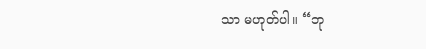သာ မဟုတ်ပါ။ “ဘု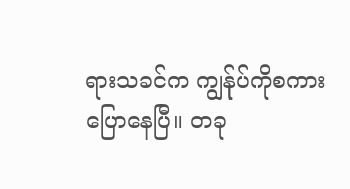ရားသခင်က ကျွန်ုပ်ကိုစကားပြောနေပြီ။ တခု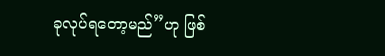ခုလုပ်ရတော့မည်”ဟု ဖြစ်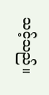သင့်သည်။